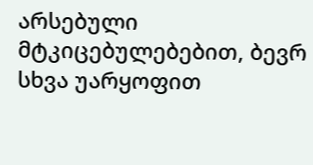არსებული მტკიცებულებებით, ბევრ სხვა უარყოფით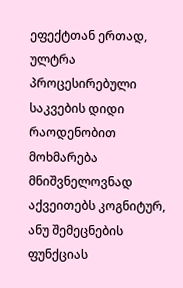ეფექტთან ერთად, ულტრა პროცესირებული საკვების დიდი რაოდენობით მოხმარება მნიშვნელოვნად აქვეითებს კოგნიტურ, ანუ შემეცნების ფუნქციას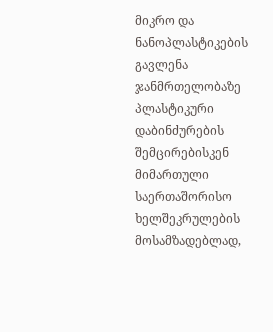მიკრო და ნანოპლასტიკების გავლენა ჯანმრთელობაზე
პლასტიკური დაბინძურების შემცირებისკენ მიმართული საერთაშორისო ხელშეკრულების მოსამზადებლად,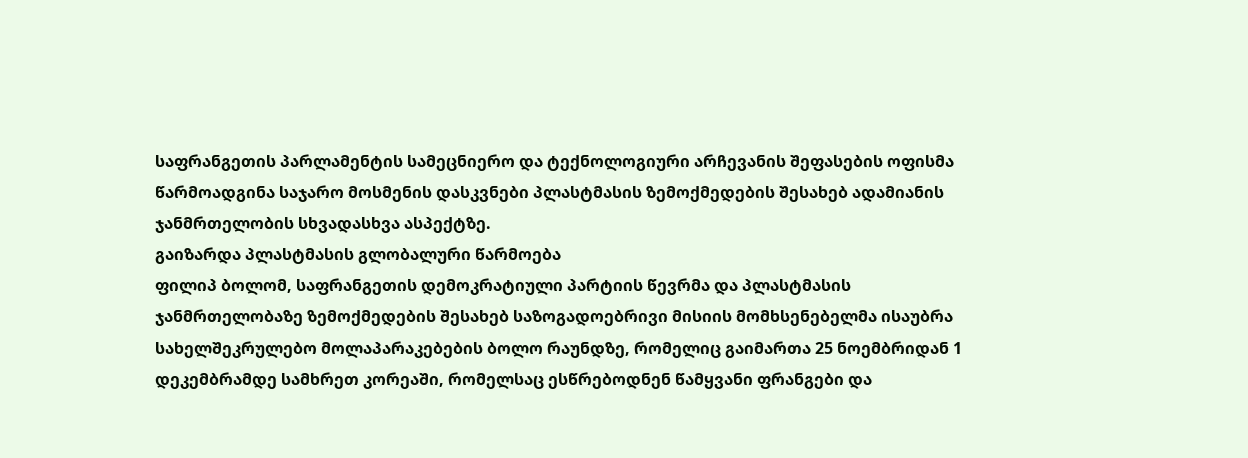საფრანგეთის პარლამენტის სამეცნიერო და ტექნოლოგიური არჩევანის შეფასების ოფისმა წარმოადგინა საჯარო მოსმენის დასკვნები პლასტმასის ზემოქმედების შესახებ ადამიანის ჯანმრთელობის სხვადასხვა ასპექტზე.
გაიზარდა პლასტმასის გლობალური წარმოება
ფილიპ ბოლომ, საფრანგეთის დემოკრატიული პარტიის წევრმა და პლასტმასის ჯანმრთელობაზე ზემოქმედების შესახებ საზოგადოებრივი მისიის მომხსენებელმა ისაუბრა სახელშეკრულებო მოლაპარაკებების ბოლო რაუნდზე, რომელიც გაიმართა 25 ნოემბრიდან 1 დეკემბრამდე სამხრეთ კორეაში, რომელსაც ესწრებოდნენ წამყვანი ფრანგები და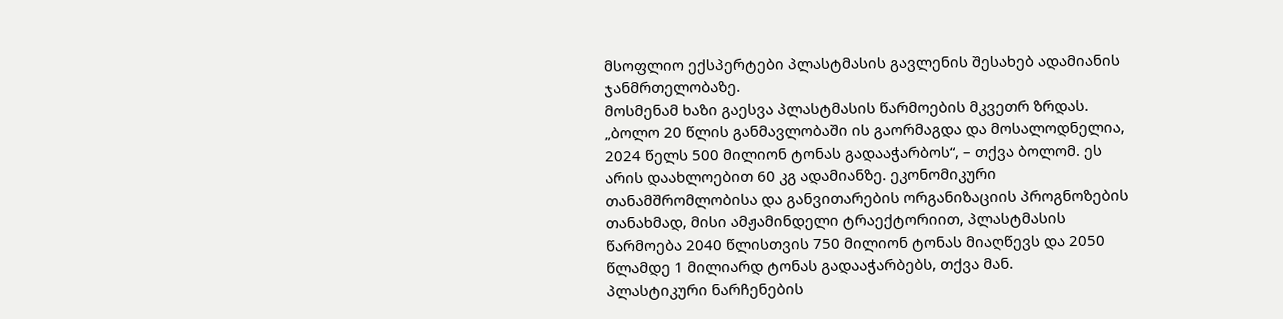მსოფლიო ექსპერტები პლასტმასის გავლენის შესახებ ადამიანის ჯანმრთელობაზე.
მოსმენამ ხაზი გაესვა პლასტმასის წარმოების მკვეთრ ზრდას. „ბოლო 20 წლის განმავლობაში ის გაორმაგდა და მოსალოდნელია, 2024 წელს 500 მილიონ ტონას გადააჭარბოს“, – თქვა ბოლომ. ეს არის დაახლოებით 60 კგ ადამიანზე. ეკონომიკური თანამშრომლობისა და განვითარების ორგანიზაციის პროგნოზების თანახმად, მისი ამჟამინდელი ტრაექტორიით, პლასტმასის წარმოება 2040 წლისთვის 750 მილიონ ტონას მიაღწევს და 2050 წლამდე 1 მილიარდ ტონას გადააჭარბებს, თქვა მან.
პლასტიკური ნარჩენების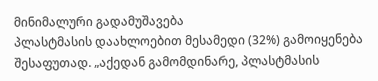მინიმალური გადამუშავება
პლასტმასის დაახლოებით მესამედი (32%) გამოიყენება შესაფუთად. „აქედან გამომდინარე, პლასტმასის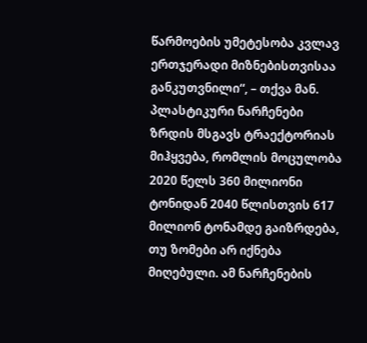წარმოების უმეტესობა კვლავ ერთჯერადი მიზნებისთვისაა განკუთვნილი“, – თქვა მან. პლასტიკური ნარჩენები ზრდის მსგავს ტრაექტორიას მიჰყვება, რომლის მოცულობა 2020 წელს 360 მილიონი ტონიდან 2040 წლისთვის 617 მილიონ ტონამდე გაიზრდება, თუ ზომები არ იქნება მიღებული. ამ ნარჩენების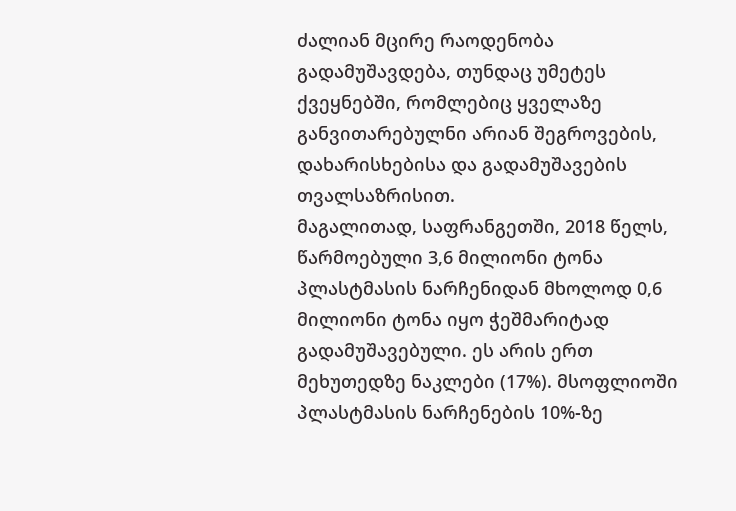ძალიან მცირე რაოდენობა გადამუშავდება, თუნდაც უმეტეს ქვეყნებში, რომლებიც ყველაზე განვითარებულნი არიან შეგროვების, დახარისხებისა და გადამუშავების თვალსაზრისით.
მაგალითად, საფრანგეთში, 2018 წელს, წარმოებული 3,6 მილიონი ტონა პლასტმასის ნარჩენიდან მხოლოდ 0,6 მილიონი ტონა იყო ჭეშმარიტად გადამუშავებული. ეს არის ერთ მეხუთედზე ნაკლები (17%). მსოფლიოში პლასტმასის ნარჩენების 10%-ზე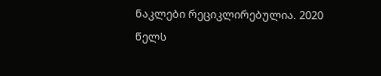ნაკლები რეციკლირებულია. 2020 წელს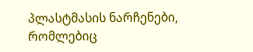პლასტმასის ნარჩენები, რომლებიც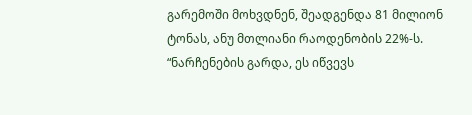გარემოში მოხვდნენ, შეადგენდა 81 მილიონ ტონას, ანუ მთლიანი რაოდენობის 22%-ს. “ნარჩენების გარდა, ეს იწვევს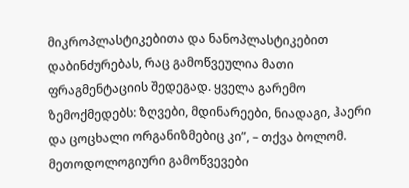მიკროპლასტიკებითა და ნანოპლასტიკებით დაბინძურებას, რაც გამოწვეულია მათი ფრაგმენტაციის შედეგად. ყველა გარემო ზემოქმედებს: ზღვები, მდინარეები, ნიადაგი, ჰაერი და ცოცხალი ორგანიზმებიც კი”, – თქვა ბოლომ.
მეთოდოლოგიური გამოწვევები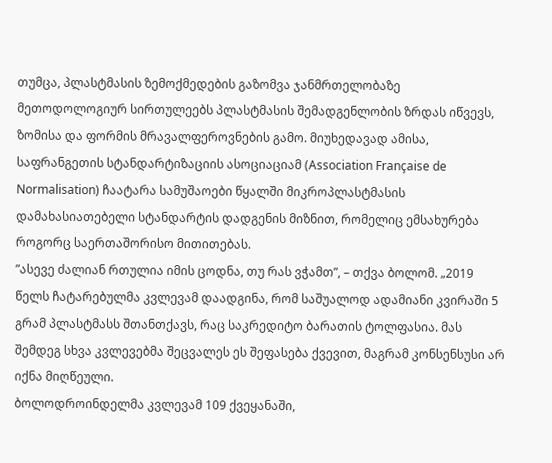თუმცა, პლასტმასის ზემოქმედების გაზომვა ჯანმრთელობაზე მეთოდოლოგიურ სირთულეებს პლასტმასის შემადგენლობის ზრდას იწვევს, ზომისა და ფორმის მრავალფეროვნების გამო. მიუხედავად ამისა, საფრანგეთის სტანდარტიზაციის ასოციაციამ (Association Française de Normalisation) ჩაატარა სამუშაოები წყალში მიკროპლასტმასის დამახასიათებელი სტანდარტის დადგენის მიზნით, რომელიც ემსახურება როგორც საერთაშორისო მითითებას.
”ასევე ძალიან რთულია იმის ცოდნა, თუ რას ვჭამთ”, – თქვა ბოლომ. „2019 წელს ჩატარებულმა კვლევამ დაადგინა, რომ საშუალოდ ადამიანი კვირაში 5 გრამ პლასტმასს შთანთქავს, რაც საკრედიტო ბარათის ტოლფასია. მას შემდეგ სხვა კვლევებმა შეცვალეს ეს შეფასება ქვევით, მაგრამ კონსენსუსი არ იქნა მიღწეული.
ბოლოდროინდელმა კვლევამ 109 ქვეყანაში,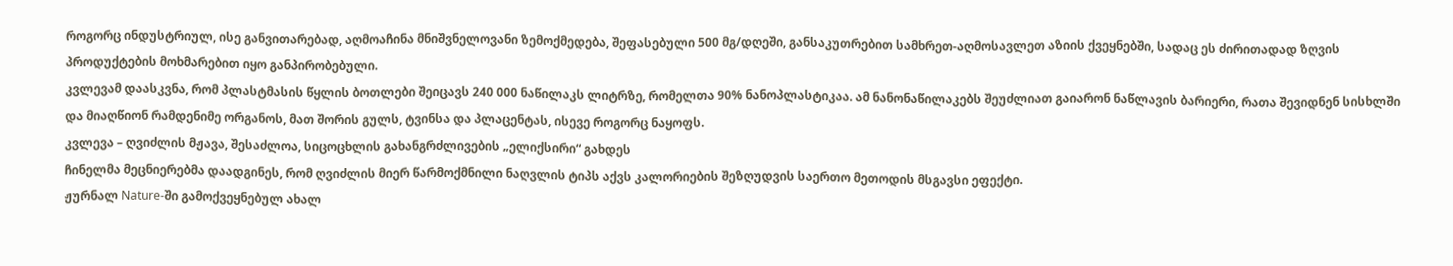როგორც ინდუსტრიულ, ისე განვითარებად, აღმოაჩინა მნიშვნელოვანი ზემოქმედება, შეფასებული 500 მგ/დღეში, განსაკუთრებით სამხრეთ-აღმოსავლეთ აზიის ქვეყნებში, სადაც ეს ძირითადად ზღვის პროდუქტების მოხმარებით იყო განპირობებული.
კვლევამ დაასკვნა, რომ პლასტმასის წყლის ბოთლები შეიცავს 240 000 ნაწილაკს ლიტრზე, რომელთა 90% ნანოპლასტიკაა. ამ ნანონაწილაკებს შეუძლიათ გაიარონ ნაწლავის ბარიერი, რათა შევიდნენ სისხლში და მიაღწიონ რამდენიმე ორგანოს, მათ შორის გულს, ტვინსა და პლაცენტას, ისევე როგორც ნაყოფს.
კვლევა – ღვიძლის მჟავა, შესაძლოა, სიცოცხლის გახანგრძლივების „ელიქსირი“ გახდეს
ჩინელმა მეცნიერებმა დაადგინეს, რომ ღვიძლის მიერ წარმოქმნილი ნაღვლის ტიპს აქვს კალორიების შეზღუდვის საერთო მეთოდის მსგავსი ეფექტი.
ჟურნალ Nature-ში გამოქვეყნებულ ახალ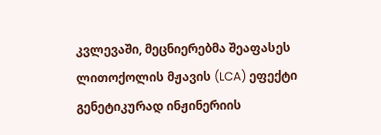კვლევაში, მეცნიერებმა შეაფასეს ლითოქოლის მჟავის (LCA) ეფექტი გენეტიკურად ინჟინერიის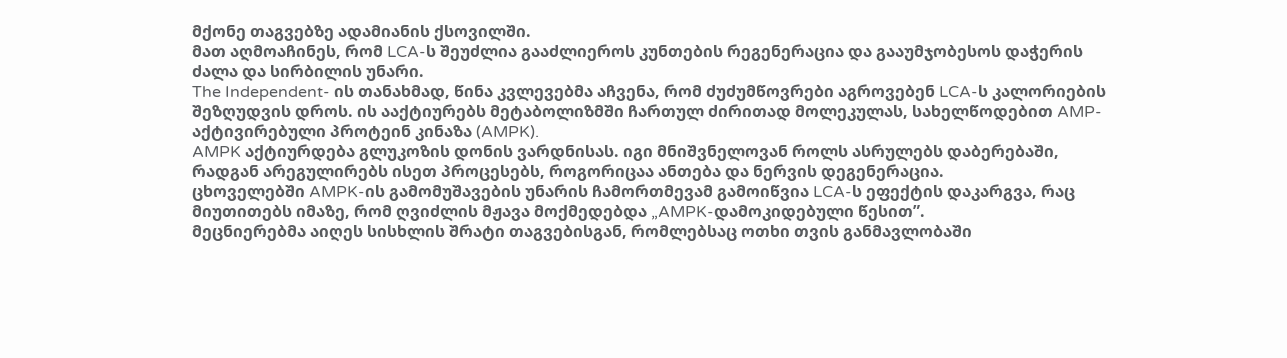მქონე თაგვებზე ადამიანის ქსოვილში.
მათ აღმოაჩინეს, რომ LCA-ს შეუძლია გააძლიეროს კუნთების რეგენერაცია და გააუმჯობესოს დაჭერის ძალა და სირბილის უნარი.
The Independent- ის თანახმად, წინა კვლევებმა აჩვენა, რომ ძუძუმწოვრები აგროვებენ LCA-ს კალორიების შეზღუდვის დროს. ის ააქტიურებს მეტაბოლიზმში ჩართულ ძირითად მოლეკულას, სახელწოდებით AMP-აქტივირებული პროტეინ კინაზა (AMPK).
AMPK აქტიურდება გლუკოზის დონის ვარდნისას. იგი მნიშვნელოვან როლს ასრულებს დაბერებაში, რადგან არეგულირებს ისეთ პროცესებს, როგორიცაა ანთება და ნერვის დეგენერაცია.
ცხოველებში AMPK-ის გამომუშავების უნარის ჩამორთმევამ გამოიწვია LCA-ს ეფექტის დაკარგვა, რაც მიუთითებს იმაზე, რომ ღვიძლის მჟავა მოქმედებდა „AMPK-დამოკიდებული წესით”.
მეცნიერებმა აიღეს სისხლის შრატი თაგვებისგან, რომლებსაც ოთხი თვის განმავლობაში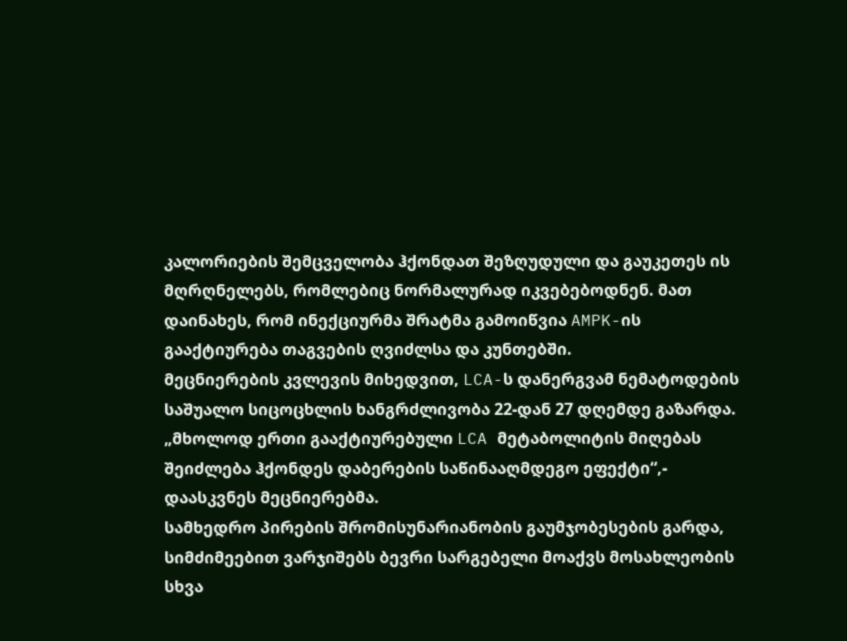კალორიების შემცველობა ჰქონდათ შეზღუდული და გაუკეთეს ის მღრღნელებს, რომლებიც ნორმალურად იკვებებოდნენ. მათ დაინახეს, რომ ინექციურმა შრატმა გამოიწვია AMPK-ის გააქტიურება თაგვების ღვიძლსა და კუნთებში.
მეცნიერების კვლევის მიხედვით, LCA-ს დანერგვამ ნემატოდების საშუალო სიცოცხლის ხანგრძლივობა 22-დან 27 დღემდე გაზარდა.
„მხოლოდ ერთი გააქტიურებული LCA მეტაბოლიტის მიღებას შეიძლება ჰქონდეს დაბერების საწინააღმდეგო ეფექტი“,- დაასკვნეს მეცნიერებმა.
სამხედრო პირების შრომისუნარიანობის გაუმჯობესების გარდა, სიმძიმეებით ვარჯიშებს ბევრი სარგებელი მოაქვს მოსახლეობის სხვა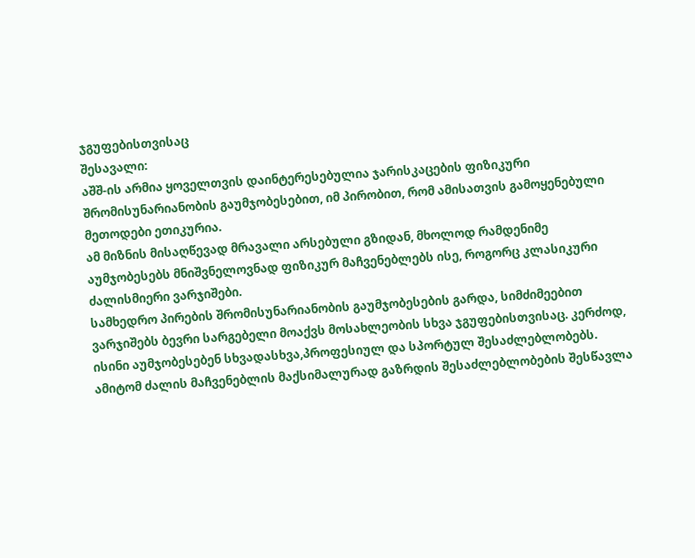ჯგუფებისთვისაც
შესავალი:
აშშ-ის არმია ყოველთვის დაინტერესებულია ჯარისკაცების ფიზიკური შრომისუნარიანობის გაუმჯობესებით, იმ პირობით, რომ ამისათვის გამოყენებული მეთოდები ეთიკურია.
ამ მიზნის მისაღწევად მრავალი არსებული გზიდან, მხოლოდ რამდენიმე აუმჯობესებს მნიშვნელოვნად ფიზიკურ მაჩვენებლებს ისე, როგორც კლასიკური ძალისმიერი ვარჯიშები.
სამხედრო პირების შრომისუნარიანობის გაუმჯობესების გარდა, სიმძიმეებით ვარჯიშებს ბევრი სარგებელი მოაქვს მოსახლეობის სხვა ჯგუფებისთვისაც. კერძოდ, ისინი აუმჯობესებენ სხვადასხვა,პროფესიულ და სპორტულ შესაძლებლობებს.
ამიტომ ძალის მაჩვენებლის მაქსიმალურად გაზრდის შესაძლებლობების შესწავლა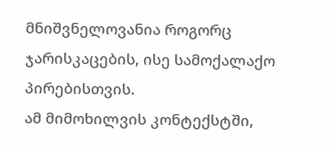მნიშვნელოვანია როგორც ჯარისკაცების, ისე სამოქალაქო პირებისთვის.
ამ მიმოხილვის კონტექსტში,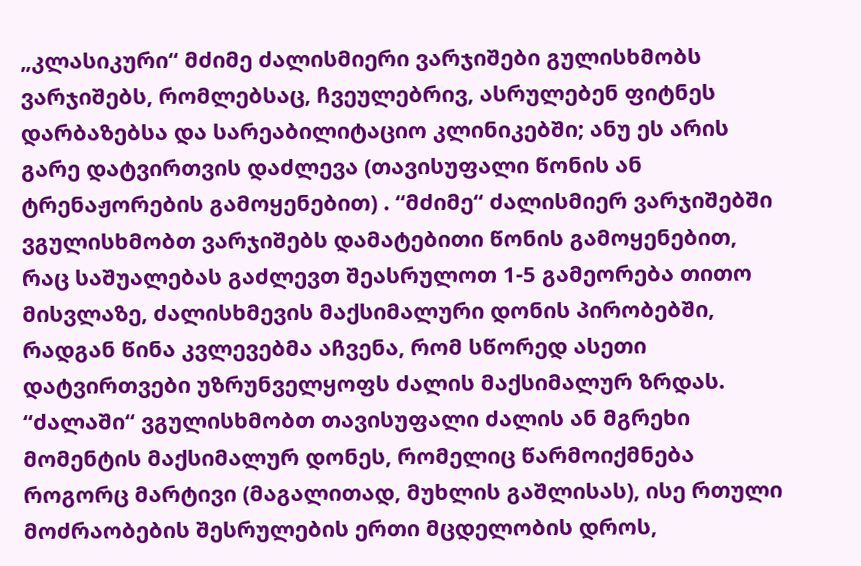„კლასიკური“ მძიმე ძალისმიერი ვარჯიშები გულისხმობს ვარჯიშებს, რომლებსაც, ჩვეულებრივ, ასრულებენ ფიტნეს დარბაზებსა და სარეაბილიტაციო კლინიკებში; ანუ ეს არის გარე დატვირთვის დაძლევა (თავისუფალი წონის ან ტრენაჟორების გამოყენებით) . “მძიმე“ ძალისმიერ ვარჯიშებში ვგულისხმობთ ვარჯიშებს დამატებითი წონის გამოყენებით, რაც საშუალებას გაძლევთ შეასრულოთ 1-5 გამეორება თითო მისვლაზე, ძალისხმევის მაქსიმალური დონის პირობებში, რადგან წინა კვლევებმა აჩვენა, რომ სწორედ ასეთი დატვირთვები უზრუნველყოფს ძალის მაქსიმალურ ზრდას.
“ძალაში“ ვგულისხმობთ თავისუფალი ძალის ან მგრეხი მომენტის მაქსიმალურ დონეს, რომელიც წარმოიქმნება როგორც მარტივი (მაგალითად, მუხლის გაშლისას), ისე რთული მოძრაობების შესრულების ერთი მცდელობის დროს,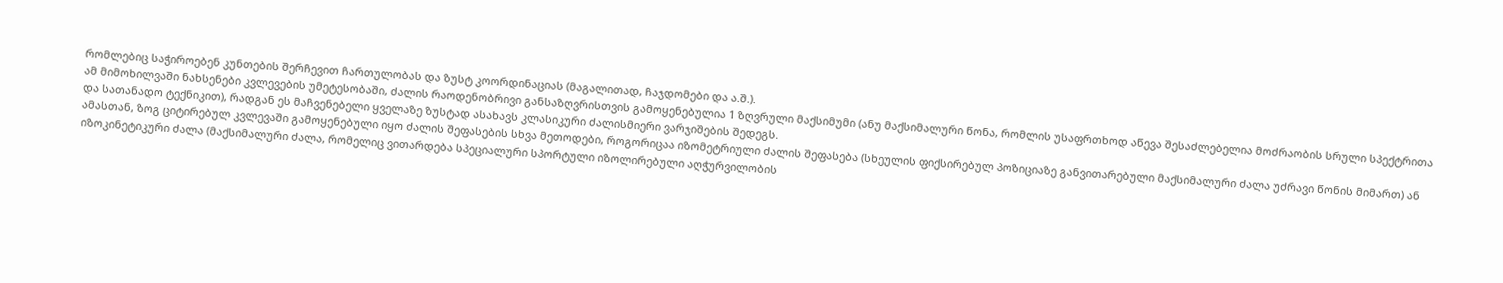რომლებიც საჭიროებენ კუნთების შერჩევით ჩართულობას და ზუსტ კოორდინაციას (მაგალითად, ჩაჯდომები და ა.შ.).
ამ მიმოხილვაში ნახსენები კვლევების უმეტესობაში, ძალის რაოდენობრივი განსაზღვრისთვის გამოყენებულია 1 ზღვრული მაქსიმუმი (ანუ მაქსიმალური წონა, რომლის უსაფრთხოდ აწევა შესაძლებელია მოძრაობის სრული სპექტრითა და სათანადო ტექნიკით), რადგან ეს მაჩვენებელი ყველაზე ზუსტად ასახავს კლასიკური ძალისმიერი ვარჯიშების შედეგს.
ამასთან, ზოგ ციტირებულ კვლევაში გამოყენებული იყო ძალის შეფასების სხვა მეთოდები, როგორიცაა იზომეტრიული ძალის შეფასება (სხეულის ფიქსირებულ პოზიციაზე განვითარებული მაქსიმალური ძალა უძრავი წონის მიმართ) ან იზოკინეტიკური ძალა (მაქსიმალური ძალა, რომელიც ვითარდება სპეციალური სპორტული იზოლირებული აღჭურვილობის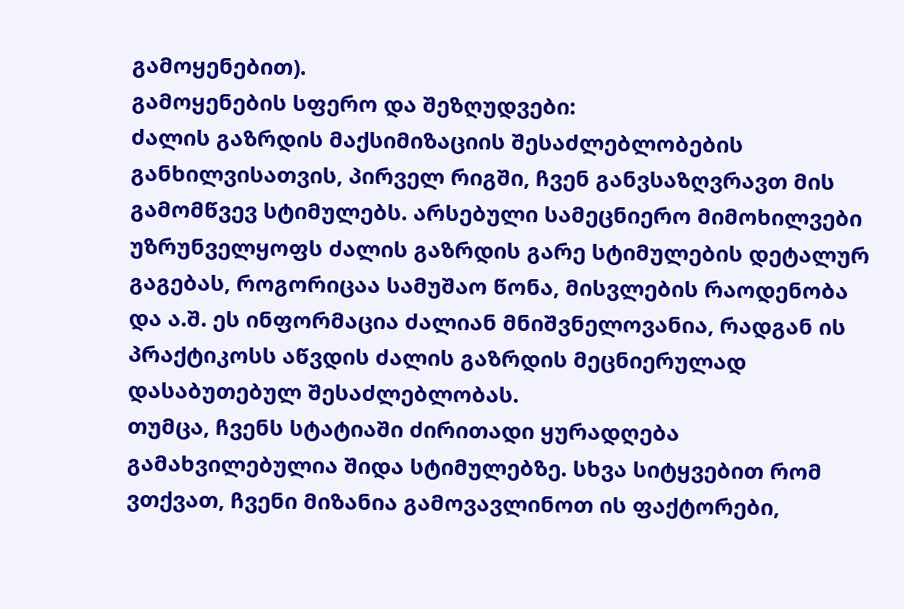გამოყენებით).
გამოყენების სფერო და შეზღუდვები:
ძალის გაზრდის მაქსიმიზაციის შესაძლებლობების განხილვისათვის, პირველ რიგში, ჩვენ განვსაზღვრავთ მის გამომწვევ სტიმულებს. არსებული სამეცნიერო მიმოხილვები უზრუნველყოფს ძალის გაზრდის გარე სტიმულების დეტალურ გაგებას, როგორიცაა სამუშაო წონა, მისვლების რაოდენობა და ა.შ. ეს ინფორმაცია ძალიან მნიშვნელოვანია, რადგან ის პრაქტიკოსს აწვდის ძალის გაზრდის მეცნიერულად დასაბუთებულ შესაძლებლობას.
თუმცა, ჩვენს სტატიაში ძირითადი ყურადღება გამახვილებულია შიდა სტიმულებზე. სხვა სიტყვებით რომ ვთქვათ, ჩვენი მიზანია გამოვავლინოთ ის ფაქტორები,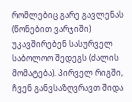რომლებიც გარე გავლენას (წონებით ვარჯიში) უკავშირებენ სასურველ საბოლოო შედეგს (ძალის მომატება). პირველ რიგში, ჩვენ განვსაზღვრავთ შიდა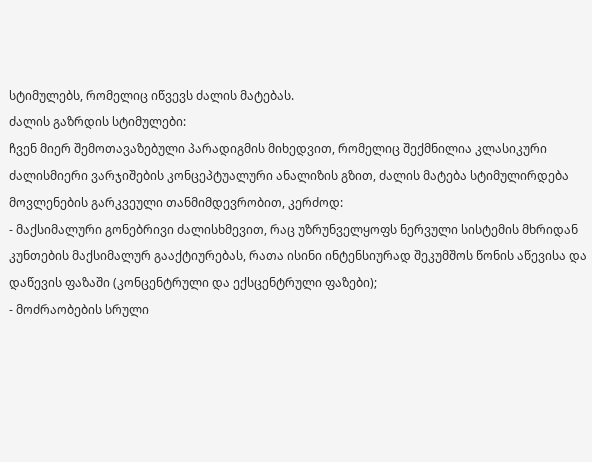სტიმულებს, რომელიც იწვევს ძალის მატებას.
ძალის გაზრდის სტიმულები:
ჩვენ მიერ შემოთავაზებული პარადიგმის მიხედვით, რომელიც შექმნილია კლასიკური ძალისმიერი ვარჯიშების კონცეპტუალური ანალიზის გზით, ძალის მატება სტიმულირდება მოვლენების გარკვეული თანმიმდევრობით, კერძოდ:
- მაქსიმალური გონებრივი ძალისხმევით, რაც უზრუნველყოფს ნერვული სისტემის მხრიდან კუნთების მაქსიმალურ გააქტიურებას, რათა ისინი ინტენსიურად შეკუმშოს წონის აწევისა და დაწევის ფაზაში (კონცენტრული და ექსცენტრული ფაზები);
- მოძრაობების სრული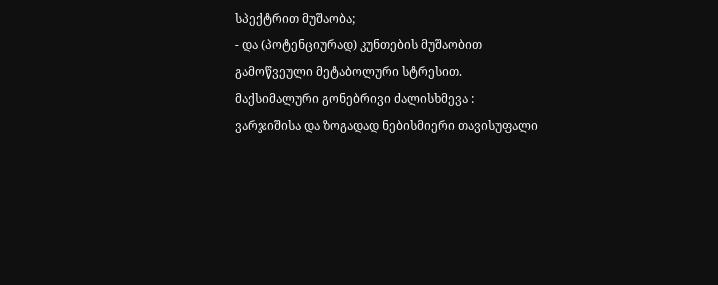სპექტრით მუშაობა;
- და (პოტენციურად) კუნთების მუშაობით გამოწვეული მეტაბოლური სტრესით.
მაქსიმალური გონებრივი ძალისხმევა :
ვარჯიშისა და ზოგადად ნებისმიერი თავისუფალი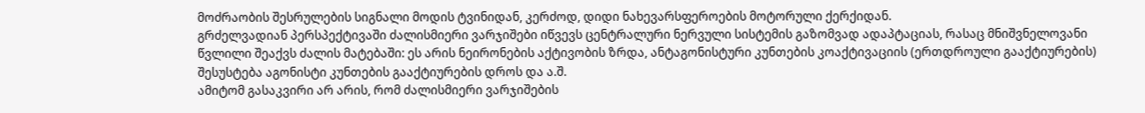მოძრაობის შესრულების სიგნალი მოდის ტვინიდან, კერძოდ, დიდი ნახევარსფეროების მოტორული ქერქიდან.
გრძელვადიან პერსპექტივაში ძალისმიერი ვარჯიშები იწვევს ცენტრალური ნერვული სისტემის გაზომვად ადაპტაციას, რასაც მნიშვნელოვანი წვლილი შეაქვს ძალის მატებაში: ეს არის ნეირონების აქტივობის ზრდა, ანტაგონისტური კუნთების კოაქტივაციის (ერთდროული გააქტიურების) შესუსტება აგონისტი კუნთების გააქტიურების დროს და ა.შ.
ამიტომ გასაკვირი არ არის, რომ ძალისმიერი ვარჯიშების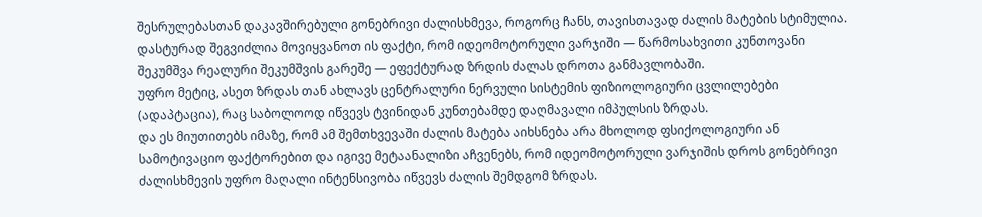შესრულებასთან დაკავშირებული გონებრივი ძალისხმევა, როგორც ჩანს, თავისთავად ძალის მატების სტიმულია.
დასტურად შეგვიძლია მოვიყვანოთ ის ფაქტი, რომ იდეომოტორული ვარჯიში — წარმოსახვითი კუნთოვანი შეკუმშვა რეალური შეკუმშვის გარეშე — ეფექტურად ზრდის ძალას დროთა განმავლობაში.
უფრო მეტიც, ასეთ ზრდას თან ახლავს ცენტრალური ნერვული სისტემის ფიზიოლოგიური ცვლილებები (ადაპტაცია), რაც საბოლოოდ იწვევს ტვინიდან კუნთებამდე დაღმავალი იმპულსის ზრდას.
და ეს მიუთითებს იმაზე, რომ ამ შემთხვევაში ძალის მატება აიხსნება არა მხოლოდ ფსიქოლოგიური ან სამოტივაციო ფაქტორებით და იგივე მეტაანალიზი აჩვენებს, რომ იდეომოტორული ვარჯიშის დროს გონებრივი ძალისხმევის უფრო მაღალი ინტენსივობა იწვევს ძალის შემდგომ ზრდას.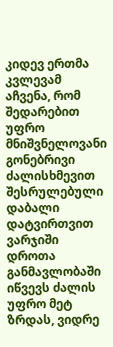კიდევ ერთმა კვლევამ აჩვენა, რომ შედარებით უფრო მნიშვნელოვანი გონებრივი ძალისხმევით შესრულებული დაბალი დატვირთვით ვარჯიში დროთა განმავლობაში იწვევს ძალის უფრო მეტ ზრდას, ვიდრე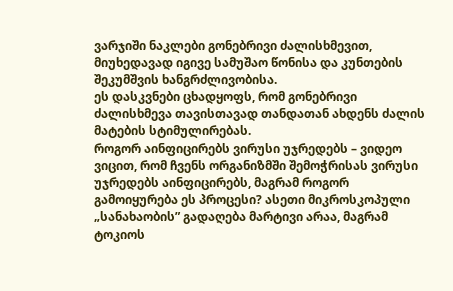ვარჯიში ნაკლები გონებრივი ძალისხმევით, მიუხედავად იგივე სამუშაო წონისა და კუნთების შეკუმშვის ხანგრძლივობისა.
ეს დასკვნები ცხადყოფს, რომ გონებრივი ძალისხმევა თავისთავად თანდათან ახდენს ძალის მატების სტიმულირებას.
როგორ აინფიცირებს ვირუსი უჯრედებს – ვიდეო
ვიცით, რომ ჩვენს ორგანიზმში შემოჭრისას ვირუსი უჯრედებს აინფიცირებს, მაგრამ როგორ გამოიყურება ეს პროცესი? ასეთი მიკროსკოპული „სანახაობის” გადაღება მარტივი არაა, მაგრამ ტოკიოს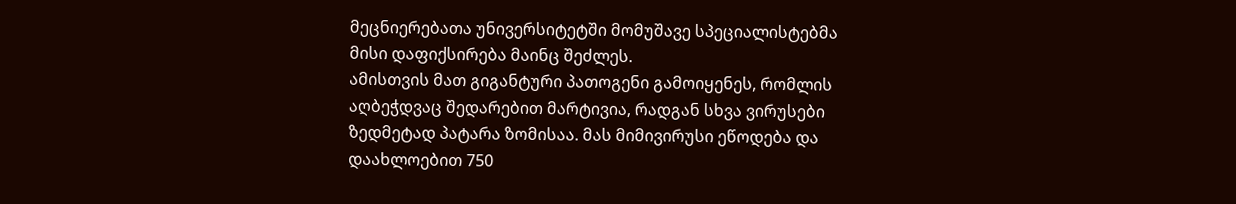მეცნიერებათა უნივერსიტეტში მომუშავე სპეციალისტებმა მისი დაფიქსირება მაინც შეძლეს.
ამისთვის მათ გიგანტური პათოგენი გამოიყენეს, რომლის აღბეჭდვაც შედარებით მარტივია, რადგან სხვა ვირუსები ზედმეტად პატარა ზომისაა. მას მიმივირუსი ეწოდება და დაახლოებით 750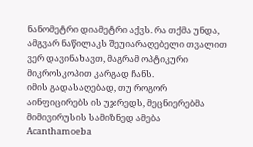ნანომეტრი დიამეტრი აქვს. რა თქმა უნდა, ამგვარ ნაწილაკს შეუიარაღებელი თვალით ვერ დავინახავთ, მაგრამ ოპტიკური მიკროსკოპით კარგად ჩანს.
იმის გადასაღებად, თუ როგორ აინფიცირებს ის უჯრედს, მეცნიერებმა მიმივირუსის სამიზნედ ამება Acanthamoeba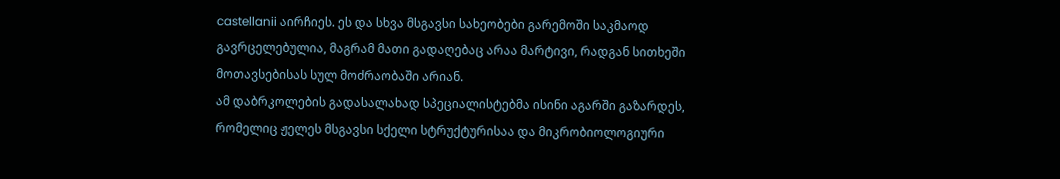castellanii აირჩიეს. ეს და სხვა მსგავსი სახეობები გარემოში საკმაოდ გავრცელებულია, მაგრამ მათი გადაღებაც არაა მარტივი, რადგან სითხეში მოთავსებისას სულ მოძრაობაში არიან.
ამ დაბრკოლების გადასალახად სპეციალისტებმა ისინი აგარში გაზარდეს, რომელიც ჟელეს მსგავსი სქელი სტრუქტურისაა და მიკრობიოლოგიური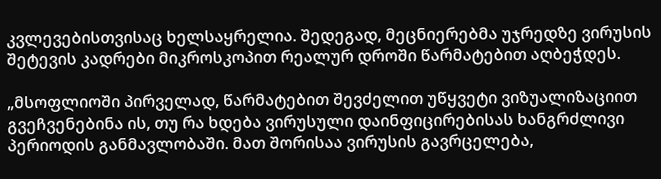კვლევებისთვისაც ხელსაყრელია. შედეგად, მეცნიერებმა უჯრედზე ვირუსის შეტევის კადრები მიკროსკოპით რეალურ დროში წარმატებით აღბეჭდეს.

„მსოფლიოში პირველად, წარმატებით შევძელით უწყვეტი ვიზუალიზაციით გვეჩვენებინა ის, თუ რა ხდება ვირუსული დაინფიცირებისას ხანგრძლივი პერიოდის განმავლობაში. მათ შორისაა ვირუსის გავრცელება,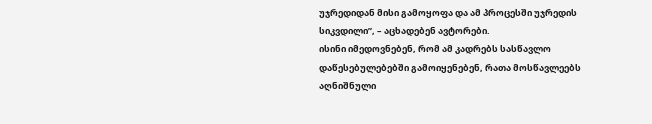უჯრედიდან მისი გამოყოფა და ამ პროცესში უჯრედის სიკვდილი”, – აცხადებენ ავტორები.
ისინი იმედოვნებენ, რომ ამ კადრებს სასწავლო დაწესებულებებში გამოიყენებენ, რათა მოსწავლეებს აღნიშნული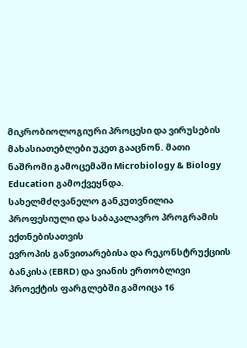მიკრობიოლოგიური პროცესი და ვირუსების მახასიათებლები უკეთ გააცნონ. მათი ნაშრომი გამოცემაში Microbiology & Biology Education გამოქვეყნდა.
სახელმძღვანელო განკუთვნილია პროფესიული და საბაკალავრო პროგრამის ექთნებისათვის
ევროპის განვითარებისა და რეკონსტრუქციის ბანკისა (EBRD) და ვიანის ერთობლივი პროექტის ფარგლებში გამოიცა 16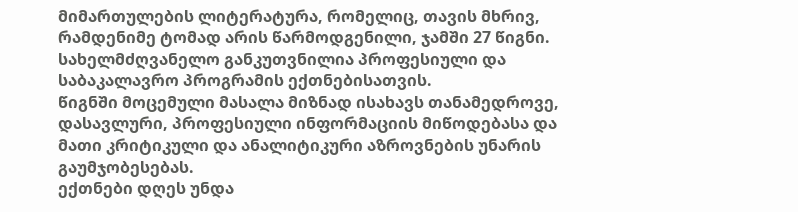მიმართულების ლიტერატურა, რომელიც, თავის მხრივ, რამდენიმე ტომად არის წარმოდგენილი, ჯამში 27 წიგნი.
სახელმძღვანელო განკუთვნილია პროფესიული და საბაკალავრო პროგრამის ექთნებისათვის.
წიგნში მოცემული მასალა მიზნად ისახავს თანამედროვე, დასავლური, პროფესიული ინფორმაციის მიწოდებასა და მათი კრიტიკული და ანალიტიკური აზროვნების უნარის გაუმჯობესებას.
ექთნები დღეს უნდა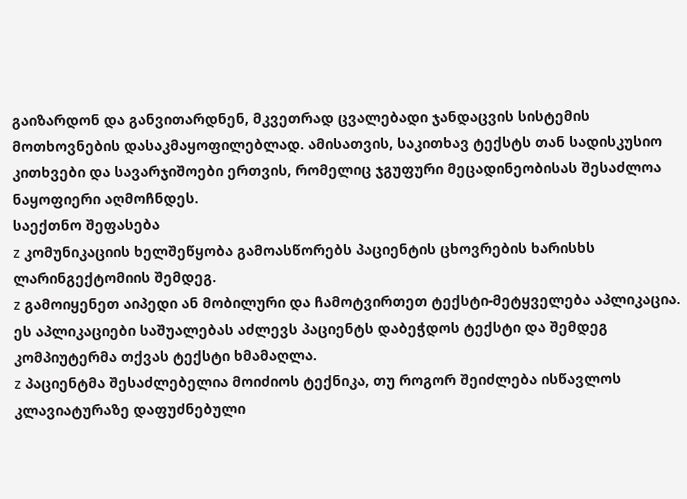გაიზარდონ და განვითარდნენ, მკვეთრად ცვალებადი ჯანდაცვის სისტემის მოთხოვნების დასაკმაყოფილებლად. ამისათვის, საკითხავ ტექსტს თან სადისკუსიო კითხვები და სავარჯიშოები ერთვის, რომელიც ჯგუფური მეცადინეობისას შესაძლოა ნაყოფიერი აღმოჩნდეს.
საექთნო შეფასება
z კომუნიკაციის ხელშეწყობა გამოასწორებს პაციენტის ცხოვრების ხარისხს ლარინგექტომიის შემდეგ.
z გამოიყენეთ აიპედი ან მობილური და ჩამოტვირთეთ ტექსტი-მეტყველება აპლიკაცია. ეს აპლიკაციები საშუალებას აძლევს პაციენტს დაბეჭდოს ტექსტი და შემდეგ კომპიუტერმა თქვას ტექსტი ხმამაღლა.
z პაციენტმა შესაძლებელია მოიძიოს ტექნიკა, თუ როგორ შეიძლება ისწავლოს
კლავიატურაზე დაფუძნებული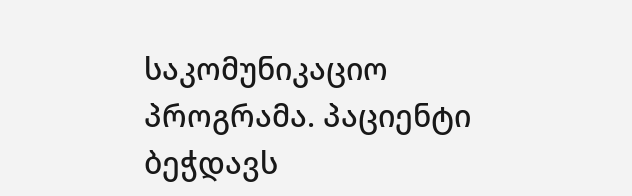საკომუნიკაციო პროგრამა. პაციენტი ბეჭდავს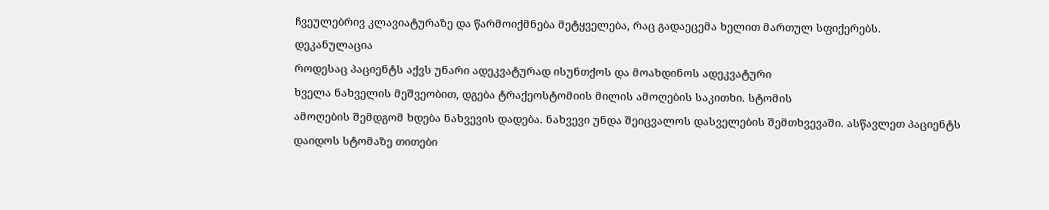ჩვეულებრივ კლავიატურაზე და წარმოიქმნება მეტყველება, რაც გადაეცემა ხელით მართულ სფიქერებს.
დეკანულაცია
როდესაც პაციენტს აქვს უნარი ადეკვატურად ისუნთქოს და მოახდინოს ადეკვატური
ხველა ნახველის მეშვეობით, დგება ტრაქეოსტომიის მილის ამოღების საკითხი. სტომის
ამოღების შემდგომ ხდება ნახვევის დადება. ნახვევი უნდა შეიცვალოს დასველების შემთხვევაში. ასწავლეთ პაციენტს დაიდოს სტომაზე თითები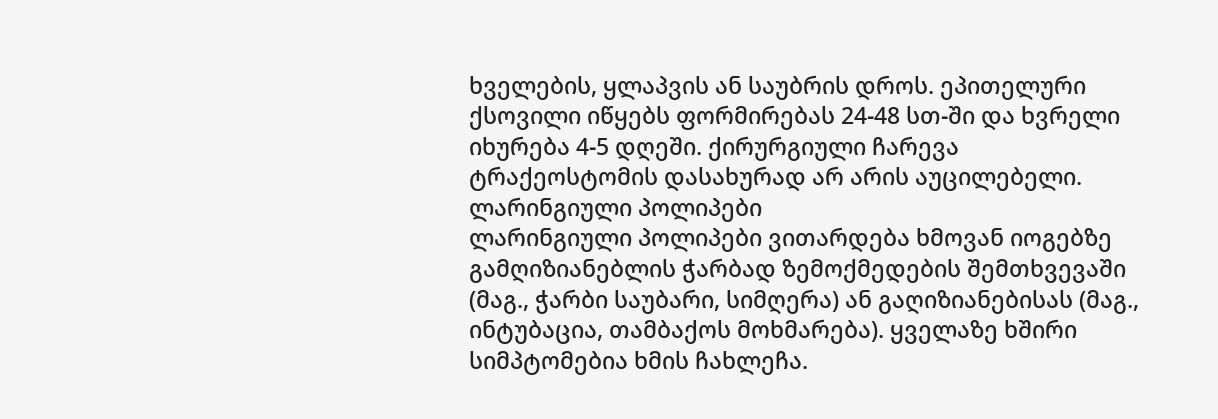ხველების, ყლაპვის ან საუბრის დროს. ეპითელური ქსოვილი იწყებს ფორმირებას 24-48 სთ-ში და ხვრელი იხურება 4-5 დღეში. ქირურგიული ჩარევა ტრაქეოსტომის დასახურად არ არის აუცილებელი.
ლარინგიული პოლიპები
ლარინგიული პოლიპები ვითარდება ხმოვან იოგებზე გამღიზიანებლის ჭარბად ზემოქმედების შემთხვევაში (მაგ., ჭარბი საუბარი, სიმღერა) ან გაღიზიანებისას (მაგ., ინტუბაცია, თამბაქოს მოხმარება). ყველაზე ხშირი სიმპტომებია ხმის ჩახლეჩა.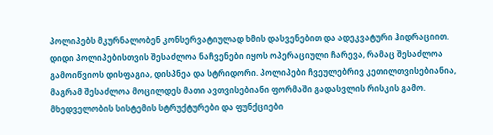პოლიპებს მკურნალობენ კონსერვატიულად ხმის დასვენებით და ადეკვატური ჰიდრაციით. დიდი პოლიპებისთვის შესაძლოა ნაჩვენები იყოს ოპერაციული ჩარევა, რამაც შესაძლოა გამოიწვიოს დისფაგია, დისპნეა და სტრიდორი. პოლიპები ჩვეულებრივ კეთილთვისებიანია, მაგრამ შესაძლოა მოცილდეს მათი ავთვისებიანი ფორმაში გადასვლის რისკის გამო.
მხედველობის სისტემის სტრუქტურები და ფუნქციები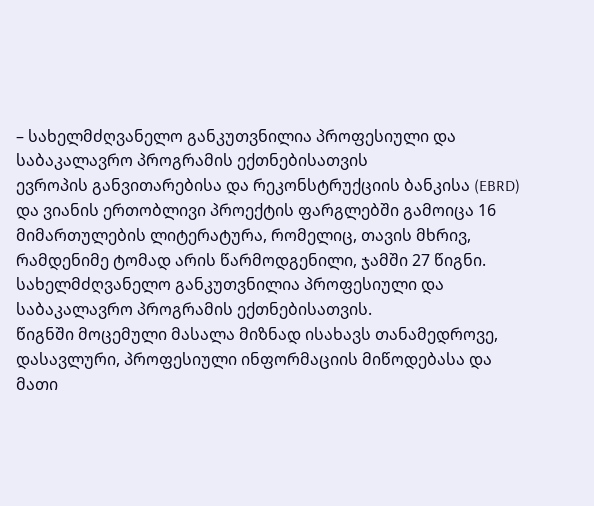– სახელმძღვანელო განკუთვნილია პროფესიული და საბაკალავრო პროგრამის ექთნებისათვის
ევროპის განვითარებისა და რეკონსტრუქციის ბანკისა (EBRD) და ვიანის ერთობლივი პროექტის ფარგლებში გამოიცა 16 მიმართულების ლიტერატურა, რომელიც, თავის მხრივ, რამდენიმე ტომად არის წარმოდგენილი, ჯამში 27 წიგნი.
სახელმძღვანელო განკუთვნილია პროფესიული და საბაკალავრო პროგრამის ექთნებისათვის.
წიგნში მოცემული მასალა მიზნად ისახავს თანამედროვე, დასავლური, პროფესიული ინფორმაციის მიწოდებასა და მათი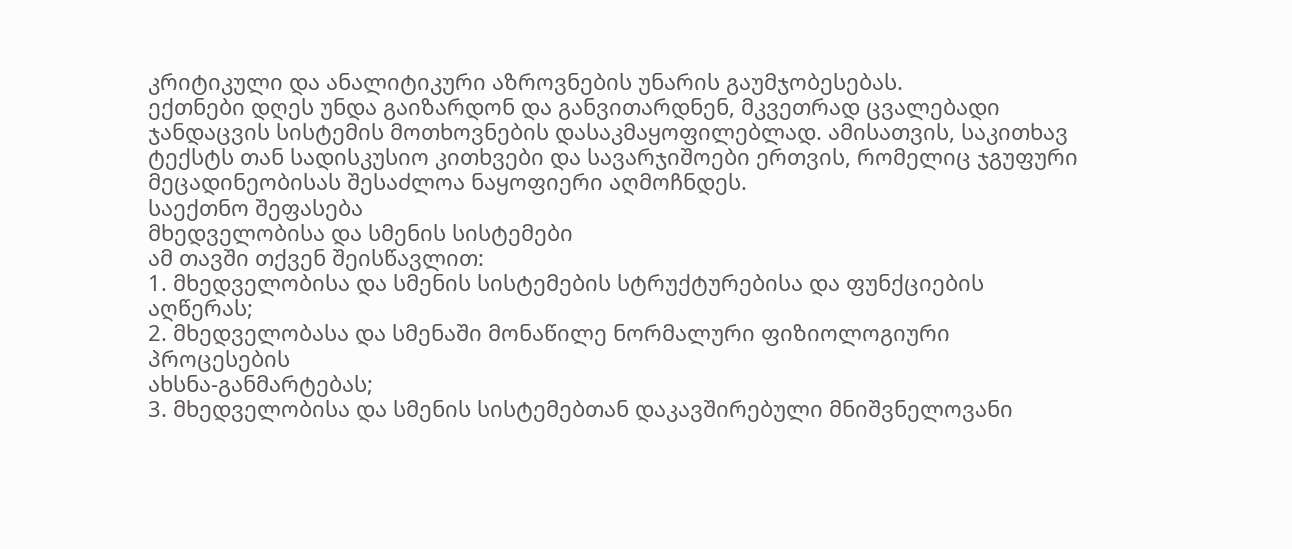კრიტიკული და ანალიტიკური აზროვნების უნარის გაუმჯობესებას.
ექთნები დღეს უნდა გაიზარდონ და განვითარდნენ, მკვეთრად ცვალებადი ჯანდაცვის სისტემის მოთხოვნების დასაკმაყოფილებლად. ამისათვის, საკითხავ ტექსტს თან სადისკუსიო კითხვები და სავარჯიშოები ერთვის, რომელიც ჯგუფური მეცადინეობისას შესაძლოა ნაყოფიერი აღმოჩნდეს.
საექთნო შეფასება
მხედველობისა და სმენის სისტემები
ამ თავში თქვენ შეისწავლით:
1. მხედველობისა და სმენის სისტემების სტრუქტურებისა და ფუნქციების აღწერას;
2. მხედველობასა და სმენაში მონაწილე ნორმალური ფიზიოლოგიური პროცესების
ახსნა-განმარტებას;
3. მხედველობისა და სმენის სისტემებთან დაკავშირებული მნიშვნელოვანი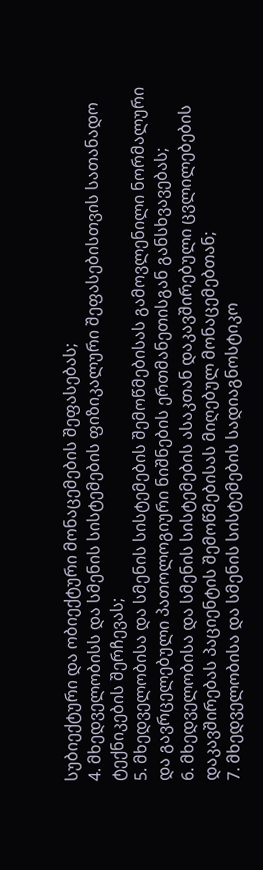სუბიექტური და ობიექტური მონაცემების შეფასებას;
4. მხედველობისს და სმენის სისტემების ფიზიკალური შეფასებისთვის სათანადო
ტექნიკების შერჩევას;
5. მხედველობისა და სმენის სისტემების შემოწმებისას გამოვლენილი ნორმალური
და გავრცელებული პათოლოგიური ნიშნების ერთმანეთისგან განსხვავებას;
6. მხედველობისა და სმენის სისტემების ასაკთან დაკავშირებული ცვლილებების
დაკავშირებას პაციენტის შემოწმებისას მიღებულ მონაცემებთან;
7. მხედველობისა და სმენის სისტემების სადიაგნოსტიკო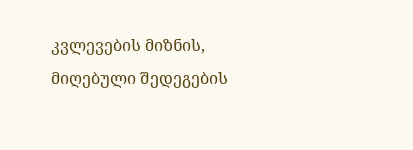კვლევების მიზნის, მიღებული შედეგების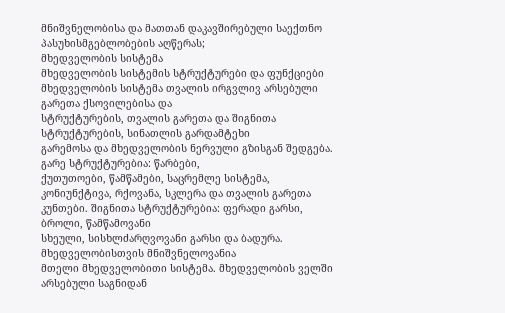მნიშვნელობისა და მათთან დაკავშირებული საექთნო პასუხისმგებლობების აღწერას;
მხედველობის სისტემა
მხედველობის სისტემის სტრუქტურები და ფუნქციები
მხედველობის სისტემა თვალის ირგვლივ არსებული გარეთა ქსოვილებისა და
სტრუქტურების, თვალის გარეთა და შიგნითა სტრუქტურების, სინათლის გარდამტეხი
გარემოსა და მხედველობის ნერვული გზისგან შედგება. გარე სტრუქტურებია: წარბები,
ქუთუთოები, წამწამები, საცრემლე სისტემა, კონიუნქტივა, რქოვანა, სკლერა და თვალის გარეთა კუნთები. შიგნითა სტრუქტურებია: ფერადი გარსი, ბროლი, წამწამოვანი
სხეული, სისხლძარღვოვანი გარსი და ბადურა. მხედველობისთვის მნიშვნელოვანია
მთელი მხედველობითი სისტემა. მხედველობის ველში არსებული საგნიდან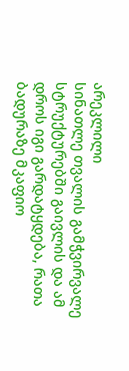არეკლილი
სინათლე თვალის გამჭვირვალე სტრუქტურებში გაივლის და ამ დროს იგი გარდატყდება, რათა ბადურაზე მკაფიო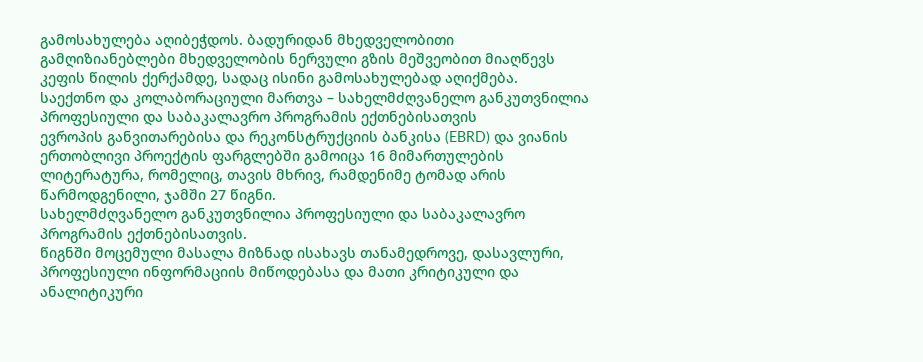გამოსახულება აღიბეჭდოს. ბადურიდან მხედველობითი
გამღიზიანებლები მხედველობის ნერვული გზის მეშვეობით მიაღწევს კეფის წილის ქერქამდე, სადაც ისინი გამოსახულებად აღიქმება.
საექთნო და კოლაბორაციული მართვა – სახელმძღვანელო განკუთვნილია პროფესიული და საბაკალავრო პროგრამის ექთნებისათვის
ევროპის განვითარებისა და რეკონსტრუქციის ბანკისა (EBRD) და ვიანის ერთობლივი პროექტის ფარგლებში გამოიცა 16 მიმართულების ლიტერატურა, რომელიც, თავის მხრივ, რამდენიმე ტომად არის წარმოდგენილი, ჯამში 27 წიგნი.
სახელმძღვანელო განკუთვნილია პროფესიული და საბაკალავრო პროგრამის ექთნებისათვის.
წიგნში მოცემული მასალა მიზნად ისახავს თანამედროვე, დასავლური, პროფესიული ინფორმაციის მიწოდებასა და მათი კრიტიკული და ანალიტიკური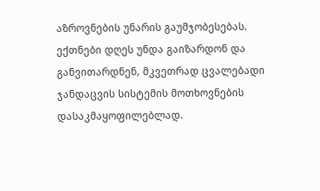აზროვნების უნარის გაუმჯობესებას.
ექთნები დღეს უნდა გაიზარდონ და განვითარდნენ, მკვეთრად ცვალებადი ჯანდაცვის სისტემის მოთხოვნების დასაკმაყოფილებლად.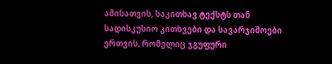ამისათვის, საკითხავ ტექსტს თან სადისკუსიო კითხვები და სავარჯიშოები ერთვის, რომელიც ჯგუფური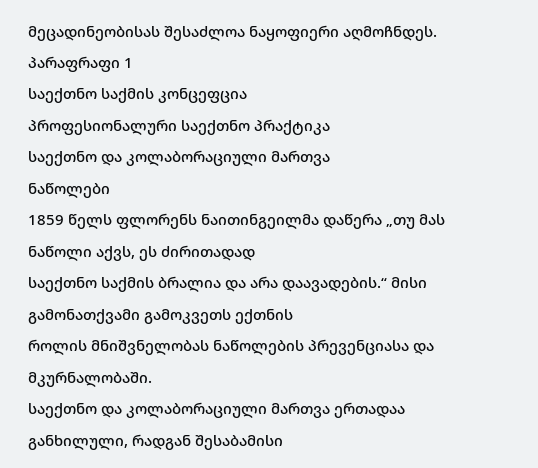მეცადინეობისას შესაძლოა ნაყოფიერი აღმოჩნდეს.
პარაფრაფი 1
საექთნო საქმის კონცეფცია
პროფესიონალური საექთნო პრაქტიკა
საექთნო და კოლაბორაციული მართვა
ნაწოლები
1859 წელს ფლორენს ნაითინგეილმა დაწერა „თუ მას ნაწოლი აქვს, ეს ძირითადად
საექთნო საქმის ბრალია და არა დაავადების.“ მისი გამონათქვამი გამოკვეთს ექთნის
როლის მნიშვნელობას ნაწოლების პრევენციასა და მკურნალობაში.
საექთნო და კოლაბორაციული მართვა ერთადაა განხილული, რადგან შესაბამისი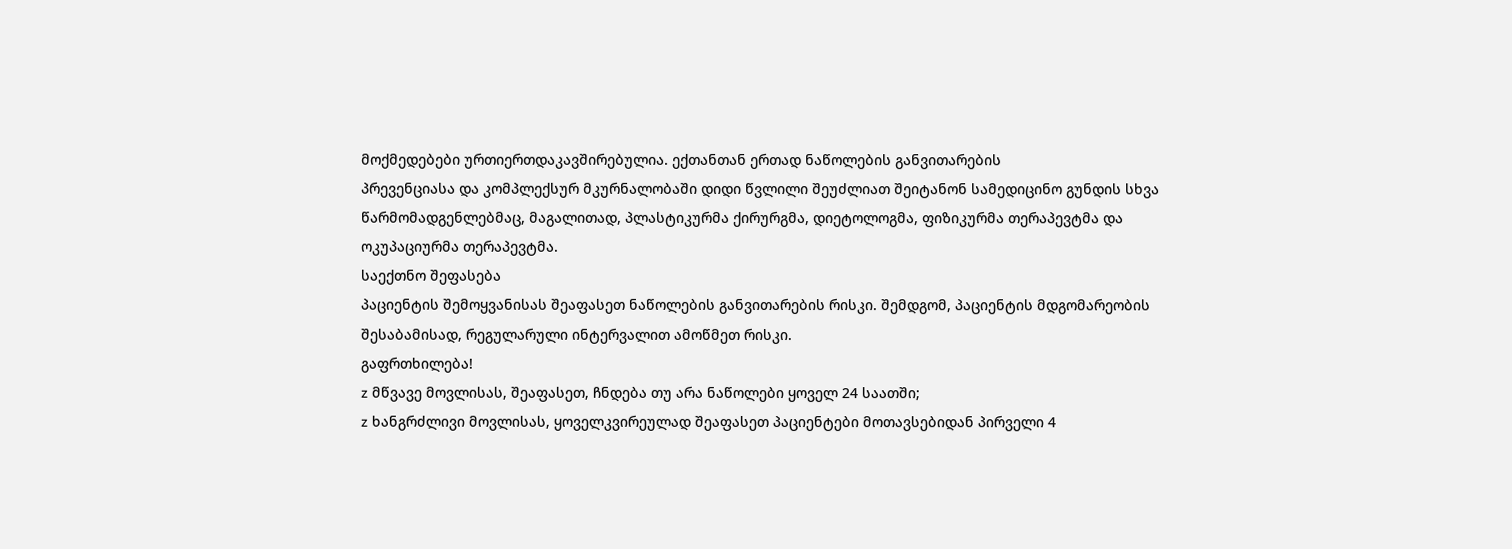მოქმედებები ურთიერთდაკავშირებულია. ექთანთან ერთად ნაწოლების განვითარების
პრევენციასა და კომპლექსურ მკურნალობაში დიდი წვლილი შეუძლიათ შეიტანონ სამედიცინო გუნდის სხვა წარმომადგენლებმაც, მაგალითად, პლასტიკურმა ქირურგმა, დიეტოლოგმა, ფიზიკურმა თერაპევტმა და ოკუპაციურმა თერაპევტმა.
საექთნო შეფასება
პაციენტის შემოყვანისას შეაფასეთ ნაწოლების განვითარების რისკი. შემდგომ, პაციენტის მდგომარეობის შესაბამისად, რეგულარული ინტერვალით ამოწმეთ რისკი.
გაფრთხილება!
z მწვავე მოვლისას, შეაფასეთ, ჩნდება თუ არა ნაწოლები ყოველ 24 საათში;
z ხანგრძლივი მოვლისას, ყოველკვირეულად შეაფასეთ პაციენტები მოთავსებიდან პირველი 4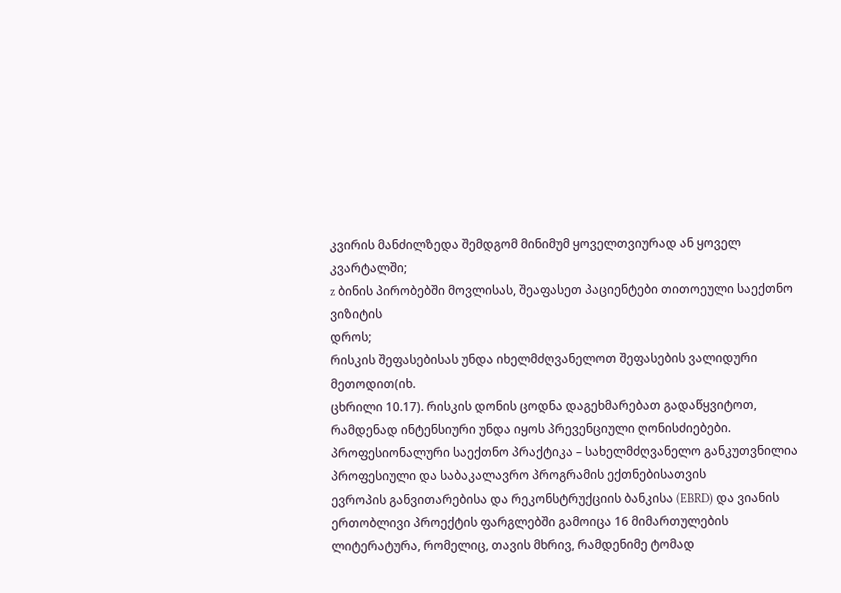კვირის მანძილზედა შემდგომ მინიმუმ ყოველთვიურად ან ყოველ კვარტალში;
z ბინის პირობებში მოვლისას, შეაფასეთ პაციენტები თითოეული საექთნო ვიზიტის
დროს;
რისკის შეფასებისას უნდა იხელმძღვანელოთ შეფასების ვალიდური მეთოდით(იხ.
ცხრილი 10.17). რისკის დონის ცოდნა დაგეხმარებათ გადაწყვიტოთ, რამდენად ინტენსიური უნდა იყოს პრევენციული ღონისძიებები.
პროფესიონალური საექთნო პრაქტიკა – სახელმძღვანელო განკუთვნილია პროფესიული და საბაკალავრო პროგრამის ექთნებისათვის
ევროპის განვითარებისა და რეკონსტრუქციის ბანკისა (EBRD) და ვიანის ერთობლივი პროექტის ფარგლებში გამოიცა 16 მიმართულების ლიტერატურა, რომელიც, თავის მხრივ, რამდენიმე ტომად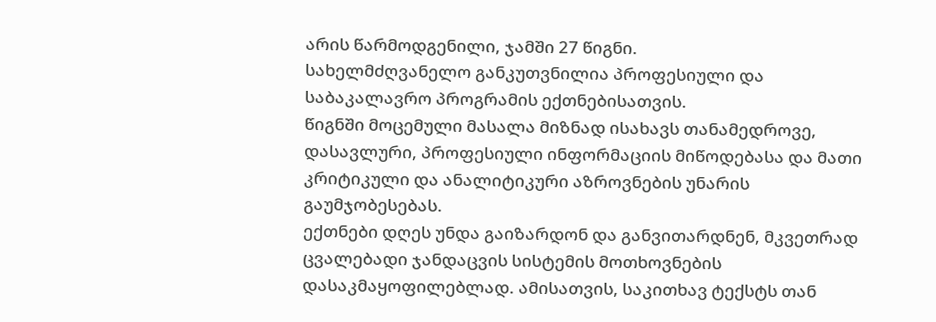არის წარმოდგენილი, ჯამში 27 წიგნი.
სახელმძღვანელო განკუთვნილია პროფესიული და საბაკალავრო პროგრამის ექთნებისათვის.
წიგნში მოცემული მასალა მიზნად ისახავს თანამედროვე, დასავლური, პროფესიული ინფორმაციის მიწოდებასა და მათი კრიტიკული და ანალიტიკური აზროვნების უნარის გაუმჯობესებას.
ექთნები დღეს უნდა გაიზარდონ და განვითარდნენ, მკვეთრად ცვალებადი ჯანდაცვის სისტემის მოთხოვნების დასაკმაყოფილებლად. ამისათვის, საკითხავ ტექსტს თან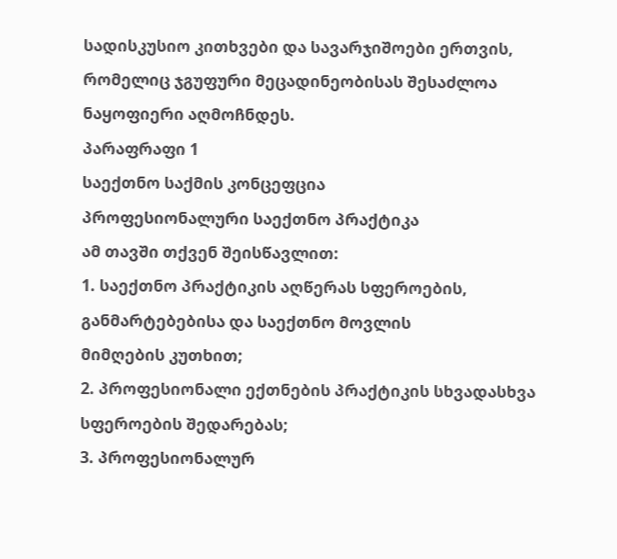სადისკუსიო კითხვები და სავარჯიშოები ერთვის, რომელიც ჯგუფური მეცადინეობისას შესაძლოა ნაყოფიერი აღმოჩნდეს.
პარაფრაფი 1
საექთნო საქმის კონცეფცია
პროფესიონალური საექთნო პრაქტიკა
ამ თავში თქვენ შეისწავლით:
1. საექთნო პრაქტიკის აღწერას სფეროების, განმარტებებისა და საექთნო მოვლის
მიმღების კუთხით;
2. პროფესიონალი ექთნების პრაქტიკის სხვადასხვა სფეროების შედარებას;
3. პროფესიონალურ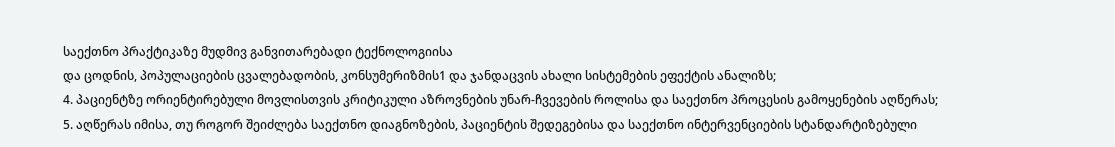საექთნო პრაქტიკაზე მუდმივ განვითარებადი ტექნოლოგიისა
და ცოდნის, პოპულაციების ცვალებადობის, კონსუმერიზმის1 და ჯანდაცვის ახალი სისტემების ეფექტის ანალიზს;
4. პაციენტზე ორიენტირებული მოვლისთვის კრიტიკული აზროვნების უნარ-ჩვევების როლისა და საექთნო პროცესის გამოყენების აღწერას;
5. აღწერას იმისა, თუ როგორ შეიძლება საექთნო დიაგნოზების, პაციენტის შედეგებისა და საექთნო ინტერვენციების სტანდარტიზებული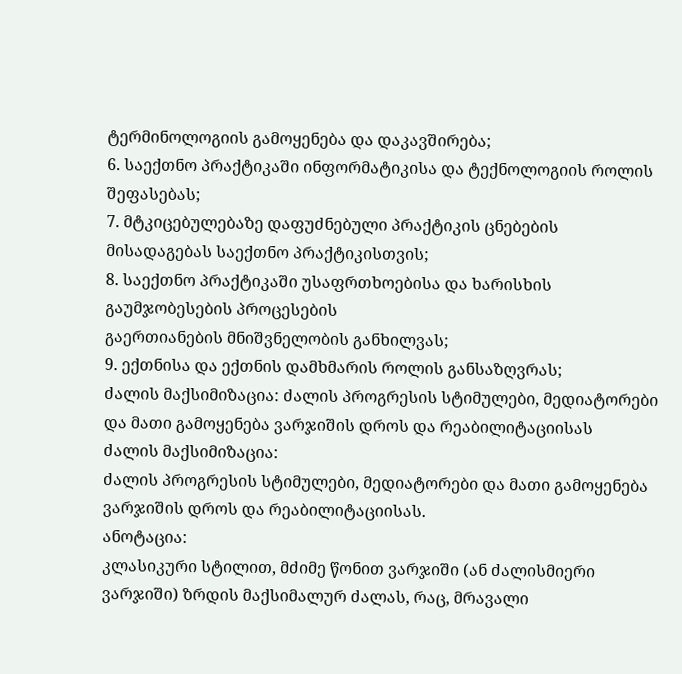ტერმინოლოგიის გამოყენება და დაკავშირება;
6. საექთნო პრაქტიკაში ინფორმატიკისა და ტექნოლოგიის როლის შეფასებას;
7. მტკიცებულებაზე დაფუძნებული პრაქტიკის ცნებების მისადაგებას საექთნო პრაქტიკისთვის;
8. საექთნო პრაქტიკაში უსაფრთხოებისა და ხარისხის გაუმჯობესების პროცესების
გაერთიანების მნიშვნელობის განხილვას;
9. ექთნისა და ექთნის დამხმარის როლის განსაზღვრას;
ძალის მაქსიმიზაცია: ძალის პროგრესის სტიმულები, მედიატორები და მათი გამოყენება ვარჯიშის დროს და რეაბილიტაციისას
ძალის მაქსიმიზაცია:
ძალის პროგრესის სტიმულები, მედიატორები და მათი გამოყენება ვარჯიშის დროს და რეაბილიტაციისას.
ანოტაცია:
კლასიკური სტილით, მძიმე წონით ვარჯიში (ან ძალისმიერი ვარჯიში) ზრდის მაქსიმალურ ძალას, რაც, მრავალი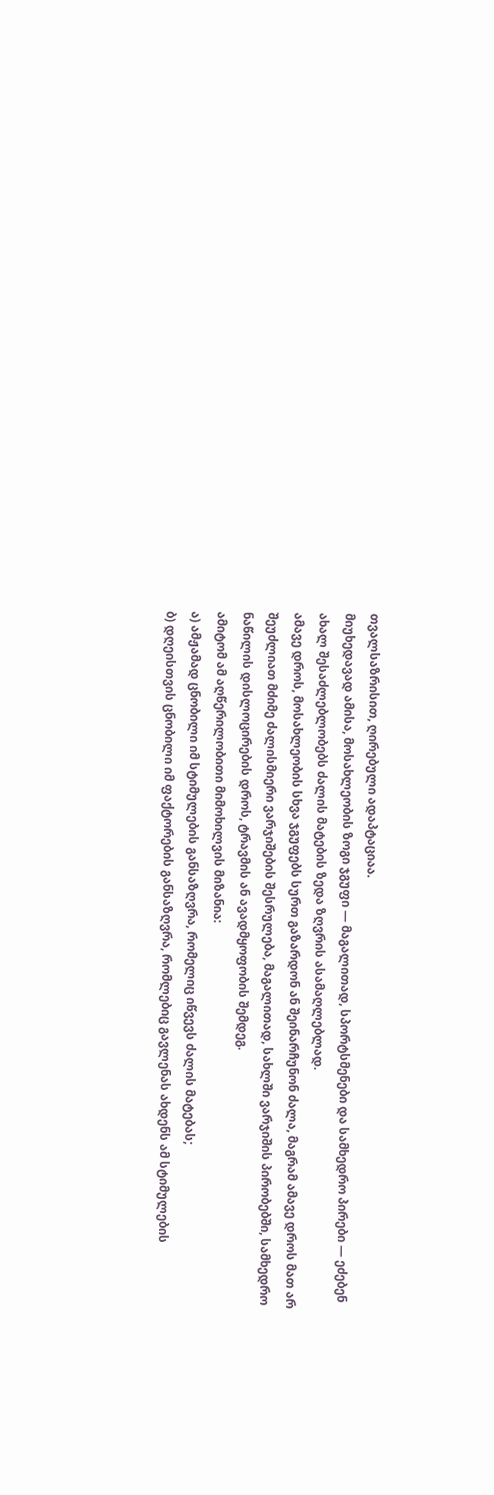თვალსაზრისით, ღირებული ადაპტაციაა.
მიუხედავად ამისა, მოსახლეობის ზოგი ჯგუფი — მაგალითად, სპორტსმენები და სამხედრო პირები — ეძებენ ახალ შესაძლებლობებს ძალის მატების ზედა ზღვრის ასამაღლებლად.
ამავე დროს, მოსახლეობის სხვა ჯგუფებს სურთ გაზარდონ ან შეინარჩუნონ ძალა, მაგრამ ამავე დროს მათ არ შეუძლიათ მძიმე ძალისმიერი ვარჯიშების შესრულება, მაგალითად, სახლში ვარჯიშის პირობებში, სამხედრო ნაწილის დისლოცირების დროს, ტრავმის ან ავადმყოფობის შემდეგ.
ამიტომ ამ აღწერილობითი მიმოხილვის მიზანია:
ა) ამჟამად ცნობილი იმ სტიმულების განსაზღვრა, რომელიც იწვევს ძალის მატებას;
ბ) დღეისთვის ცნობილი იმ ფაქტორების განსაზღვრა, რომლებიც გავლენას ახდენს ამ სტიმულების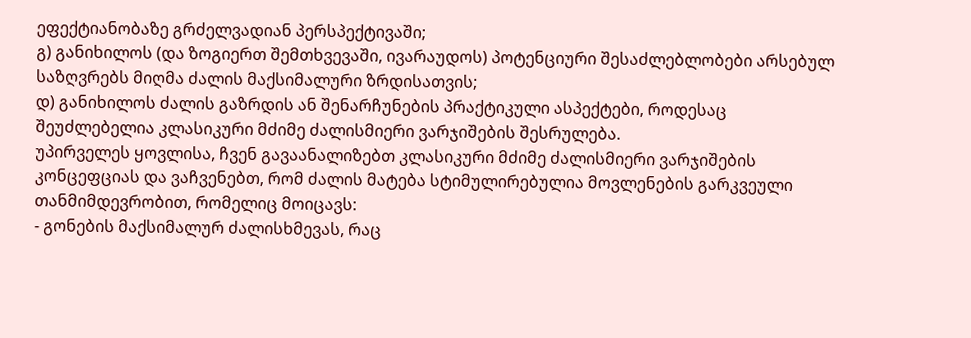ეფექტიანობაზე გრძელვადიან პერსპექტივაში;
გ) განიხილოს (და ზოგიერთ შემთხვევაში, ივარაუდოს) პოტენციური შესაძლებლობები არსებულ საზღვრებს მიღმა ძალის მაქსიმალური ზრდისათვის;
დ) განიხილოს ძალის გაზრდის ან შენარჩუნების პრაქტიკული ასპექტები, როდესაც შეუძლებელია კლასიკური მძიმე ძალისმიერი ვარჯიშების შესრულება.
უპირველეს ყოვლისა, ჩვენ გავაანალიზებთ კლასიკური მძიმე ძალისმიერი ვარჯიშების კონცეფციას და ვაჩვენებთ, რომ ძალის მატება სტიმულირებულია მოვლენების გარკვეული თანმიმდევრობით, რომელიც მოიცავს:
- გონების მაქსიმალურ ძალისხმევას, რაც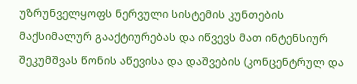უზრუნველყოფს ნერვული სისტემის კუნთების მაქსიმალურ გააქტიურებას და იწვევს მათ ინტენსიურ შეკუმშვას წონის აწევისა და დაშვების (კონცენტრულ და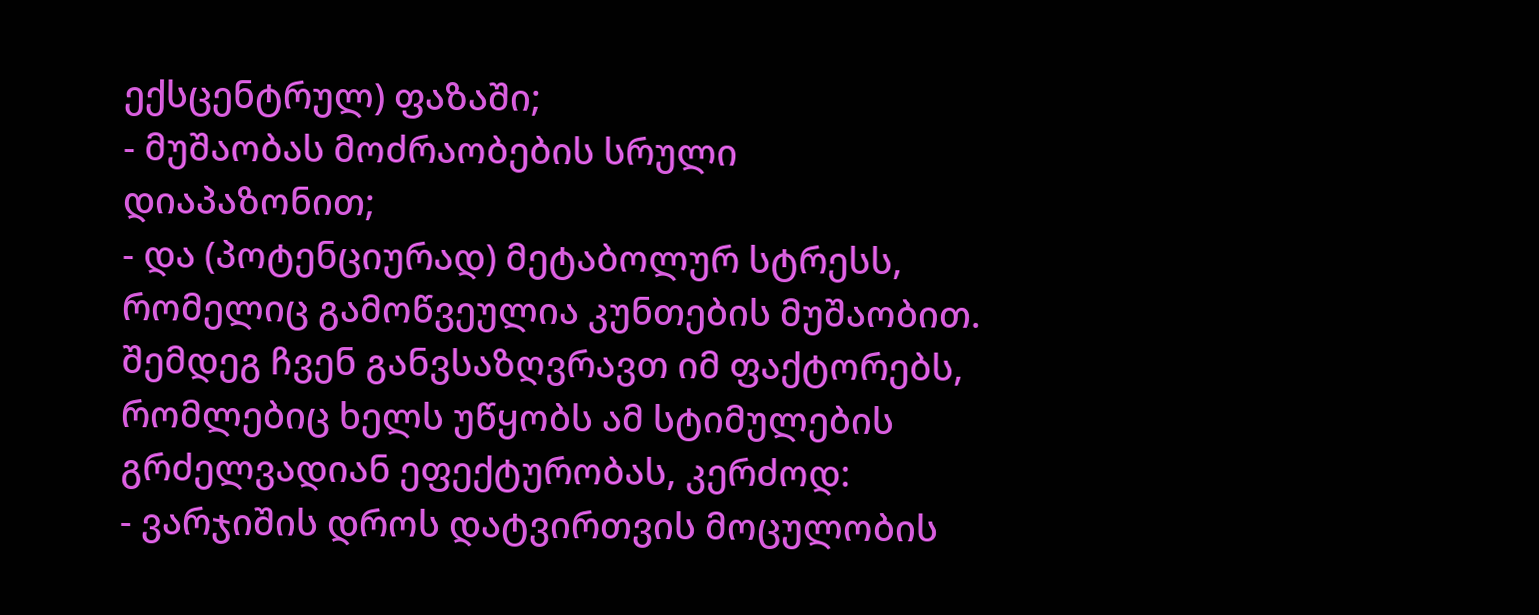ექსცენტრულ) ფაზაში;
- მუშაობას მოძრაობების სრული დიაპაზონით;
- და (პოტენციურად) მეტაბოლურ სტრესს, რომელიც გამოწვეულია კუნთების მუშაობით.
შემდეგ ჩვენ განვსაზღვრავთ იმ ფაქტორებს, რომლებიც ხელს უწყობს ამ სტიმულების გრძელვადიან ეფექტურობას, კერძოდ:
- ვარჯიშის დროს დატვირთვის მოცულობის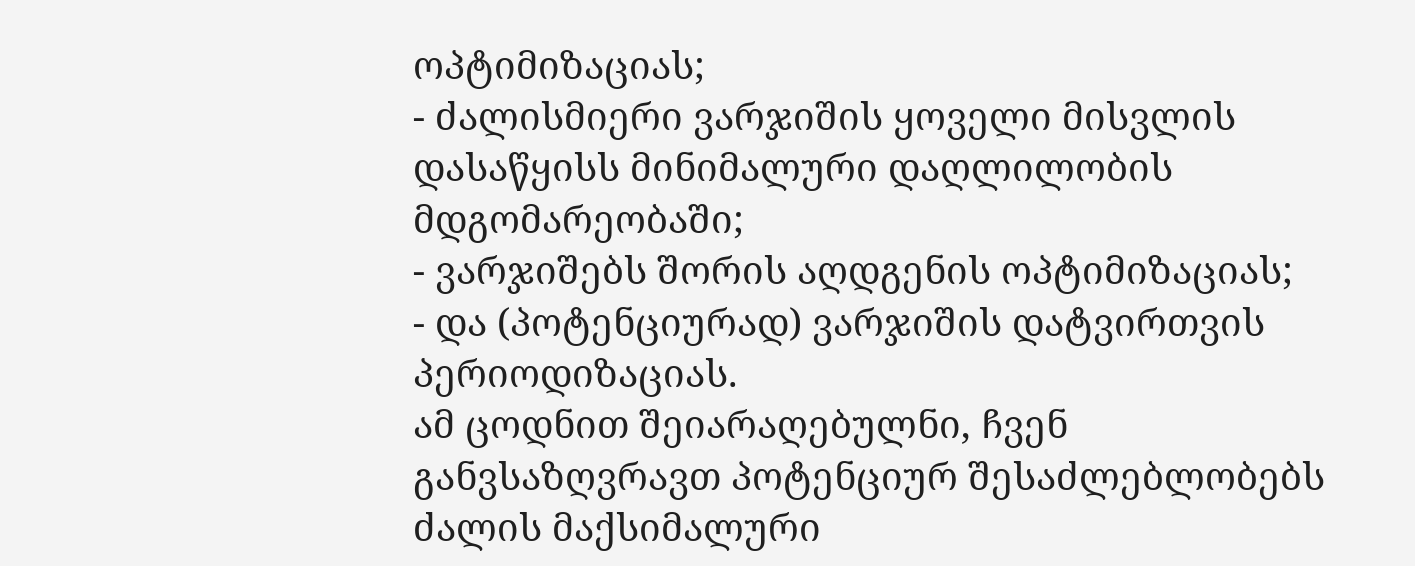ოპტიმიზაციას;
- ძალისმიერი ვარჯიშის ყოველი მისვლის დასაწყისს მინიმალური დაღლილობის მდგომარეობაში;
- ვარჯიშებს შორის აღდგენის ოპტიმიზაციას;
- და (პოტენციურად) ვარჯიშის დატვირთვის პერიოდიზაციას.
ამ ცოდნით შეიარაღებულნი, ჩვენ განვსაზღვრავთ პოტენციურ შესაძლებლობებს ძალის მაქსიმალური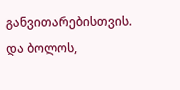განვითარებისთვის.
და ბოლოს,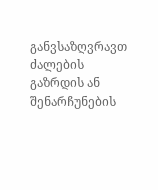განვსაზღვრავთ ძალების გაზრდის ან შენარჩუნების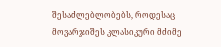შესაძლებლობებს, როდესაც მოვარჯიშეს კლასიკური მძიმე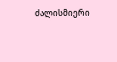ძალისმიერი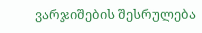ვარჯიშების შესრულება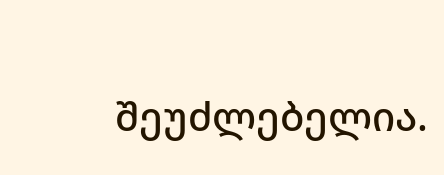შეუძლებელია.